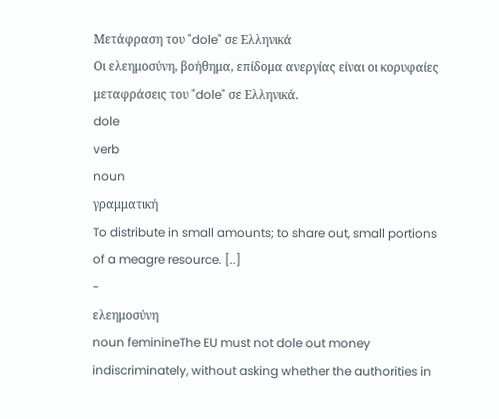Μετάφραση του "dole" σε Ελληνικά
Οι ελεημοσύνη, βοήθημα, επίδομα ανεργίας είναι οι κορυφαίες μεταφράσεις του "dole" σε Ελληνικά.
dole
verb
noun
γραμματική
To distribute in small amounts; to share out, small portions of a meagre resource. [..]
-
ελεημοσύνη
noun feminineThe EU must not dole out money indiscriminately, without asking whether the authorities in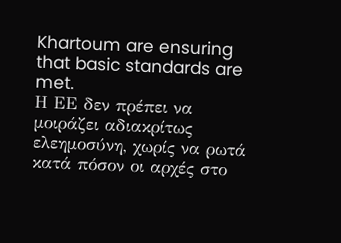Khartoum are ensuring that basic standards are met.
Η ΕΕ δεν πρέπει να μοιράζει αδιακρίτως ελεημοσύνη, χωρίς να ρωτά κατά πόσον οι αρχές στο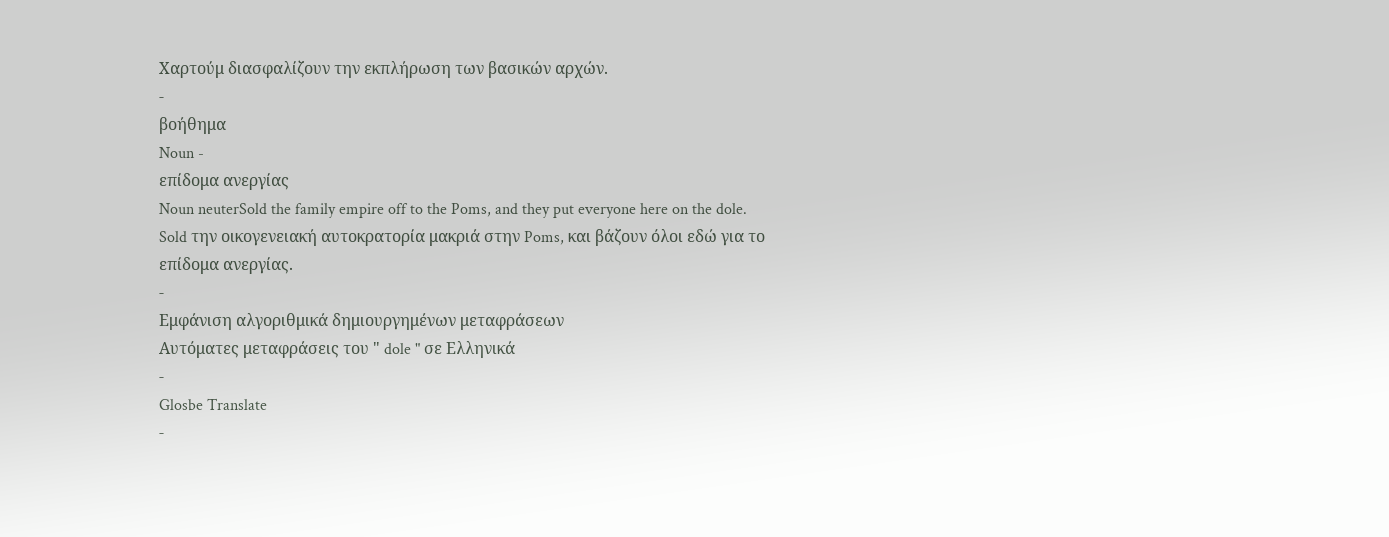Χαρτούμ διασφαλίζουν την εκπλήρωση των βασικών αρχών.
-
βοήθημα
Noun -
επίδομα ανεργίας
Noun neuterSold the family empire off to the Poms, and they put everyone here on the dole.
Sold την οικογενειακή αυτοκρατορία μακριά στην Poms, και βάζουν όλοι εδώ για το επίδομα ανεργίας.
-
Εμφάνιση αλγοριθμικά δημιουργημένων μεταφράσεων
Αυτόματες μεταφράσεις του " dole " σε Ελληνικά
-
Glosbe Translate
-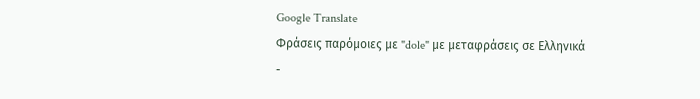Google Translate
Φράσεις παρόμοιες με "dole" με μεταφράσεις σε Ελληνικά
-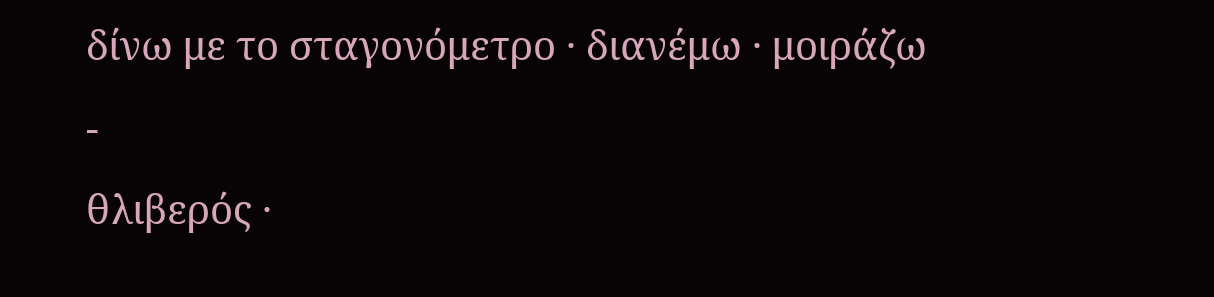δίνω με το σταγονόμετρο · διανέμω · μοιράζω
-
θλιβερός ·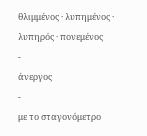θλιμμένος · λυπημένος · λυπηρός · πονεμένος
-
άνεργος
-
με το σταγονόμετρο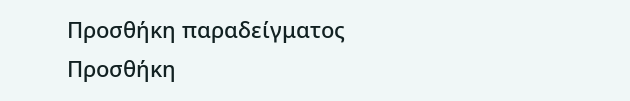Προσθήκη παραδείγματος
Προσθήκη